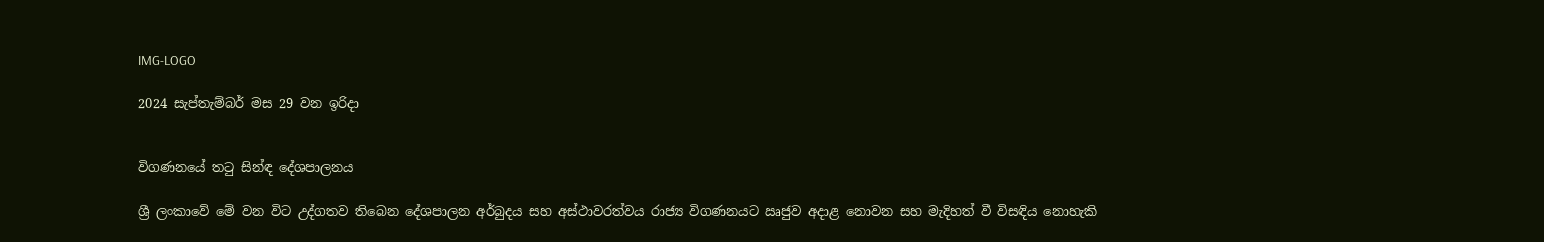IMG-LOGO

2024 සැප්තැම්බර් මස 29 වන ඉරිදා


විගණනයේ තටු සින්ඳ දේශපාලනය

ශ්‍රී ලංකාවේ මේ වන විට උද්ගතව තිබෙන දේශපාලන අර්බුදය සහ අස්ථාවරත්වය රාජ්‍ය විගණනයට ඍජුව අදාළ නොවන සහ මැදිහත් වී විසඳිය නොහැකි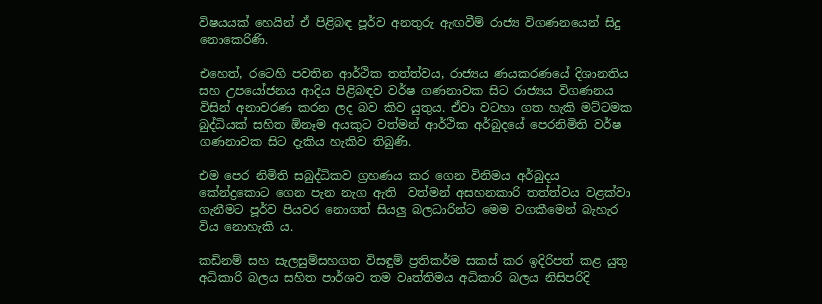විෂයයක් හෙයින් ඒ පිළිබඳ පූර්ව අනතුරු ඇඟවීම් රාජ්‍ය විගණනයෙන් සිදු නොකෙරිණි.

එහෙත්, රටෙහි පවතින ආර්ථික තත්ත්වය, රාජ්‍යය ණයකරණයේ දිශානතිය සහ උපයෝජනය ආදිය පිළිබඳව වර්ෂ ගණනාවක සිට රාජ්‍යය විගණනය විසින් අනාවරණ කරන ලද බව කිව යුතුය. ඒවා වටහා ගත හැකි මට්ටමක බුද්ධියක් සහිත ඕනෑම අයකුට වත්මන් ආර්ථික අර්බුදයේ පෙරනිමිති වර්ෂ ගණනාවක සිට දැකිය හැකිව තිබුණි.

එම පෙර නිමිති සබුද්ධිකව ග්‍රහණය කර ගෙන විනිමය අර්බුදය කේන්ද්‍රකොට ගෙන පැන නැග ඇති  වත්මන් අසහනකාරි තත්ත්වය වළක්වා ගැනීමට පූර්ව පියවර නොගත් සියලු‍ බලධාරින්ට මෙම වගකීමෙන් බැහැර  විය නොහැකි ය.

කඩිනම් සහ සැලසුම්සහගත විසඳුම් ප්‍රතිකර්ම සකස් කර ඉදිරිපත් කළ යුතු අධිකාරි බලය සහිත පාර්ශව තම වෘත්තිමය අධිකාරි බලය නිසිපරිදි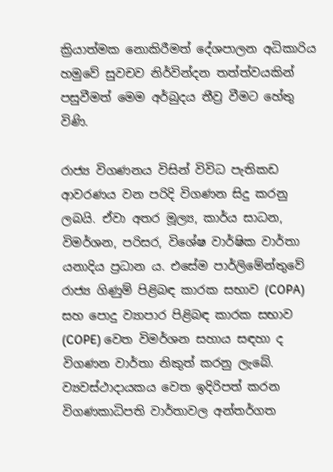ක්‍රියාත්මක නොකිරීමත් දේශපාලන අධිකාරිය හමුවේ සුවචව නිර්වින්දන තත්ත්වයකින් පසුවීමත් මෙම අර්බුදය තීව්‍ර වීමට හේතු විණි.

රාජ්‍ය විගණනය විසින් විවිධ පැතිකඩ ආවරණය වන පරිදි විගණන සිදු කරනු ලබයි. ඒවා අතර මූල්‍ය, කාර්ය සාධන, විමර්ශන, පරිසර, විශේෂ වාර්ෂික වාර්තා යනාදිය ප්‍රධාන ය. එසේම පාර්ලිමේන්තුවේ රාජ්‍ය ගිණුම් පිළිබඳ කාරක සභාව (COPA) සහ පොදු ව්‍යාපාර පිළිබඳ කාරක සභාව (COPE) වෙත විමර්ශන සහාය සඳහා ද විගණන වාර්තා නිකුත් කරනු ලැබේ. ව්‍යවස්ථාදායකය‍ වෙත ඉදිරිපත් කරන විගණකාධිපති වාර්තාවල අන්තර්ගත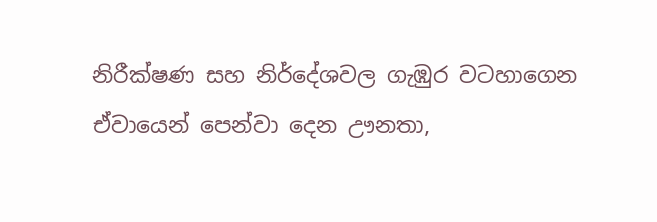නිරීක්ෂණ සහ නිර්දේශවල ගැඹුර වටහාගෙන ඒවායෙන් පෙන්වා දෙන ඌනතා,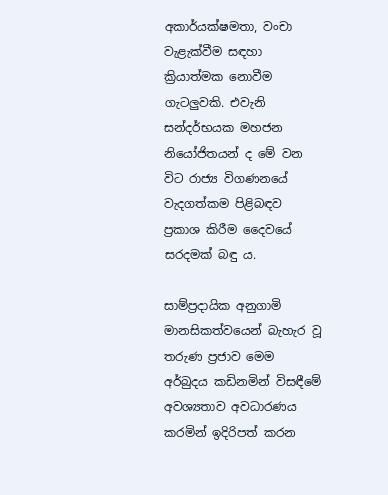අකාර්යක්ෂමතා, වංචා වැළැක්වීම සඳහා ක්‍රියාත්මක නොවීම ගැටලු‍වකි. එවැනි සන්දර්භයක මහජන නියෝජිතයන් ද මේ වන විට රාජ්‍ය විගණනයේ වැදගත්කම පිළිබඳව ප්‍රකාශ කිරීම දෛවයේ සරදමක් බඳු ය.

සාම්ප්‍රදායික අනුගාමි මානසිකත්වයෙන් බැහැර වූ තරුණ ප්‍රජාව මෙම අර්බුදය කඩිනමින් විසඳීමේ  අවශ්‍යතාව අවධාරණය කරමින් ඉදිරිපත් කරන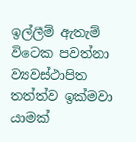ඉල්ලීම් ඇතැම් විටෙක පවත්නා ව්‍යවස්ථාපිත තත්ත්ව ඉක්මවා යාමක්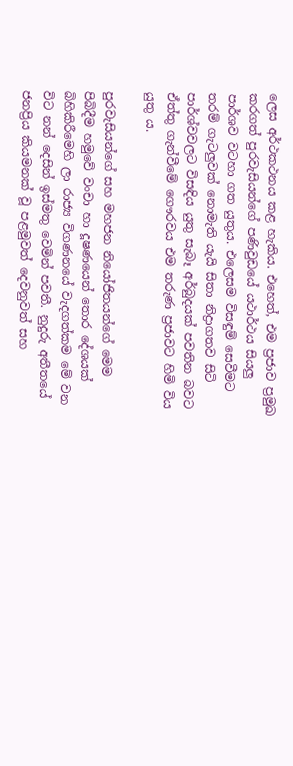ලෙස අර්ථකථනය කළ හැකිය. එහෙත්, එම ප්‍රජාව ප්‍රමුඛ කරගත් පුරවැසියන්ගේ පණිවුඩයේ යථාර්ථය සියලු‍ පාර්ශව වටහා ගත යුතුය. එලෙසම විසඳුම් සෙවීමට තරම් ගැටලු‍වක් නොමැති යැයි සිතා නිද්‍රාගතව සිටි පාර්ශ්වවලට විසඳිය යුතු සැබෑ අර්බුදයක් පවතින බවට ඒත්තු ගැන්වීමේ ගෞරවය එම තරුණ ප්‍රජාවට හිමි විය යුතු ය.

පුරවැසියන්ගේ සහ මහජන නියෝජිතයන්ගේ මෙම පිබිදීම හමුවේ වංචා හා දූෂණයෙන් තොර දේශයක් බිහිකිරීමෙහි ලා රාජ්‍ය විගණනයේ වැදගත්කම මේ වන විට නන් දෙසින් ඉස්මතු වෙමින් පවතී. නුදුරු අතීතයේ  ජනප්‍රිය කියමනක් වූ පළමුවත් දෙවනුවත් සහ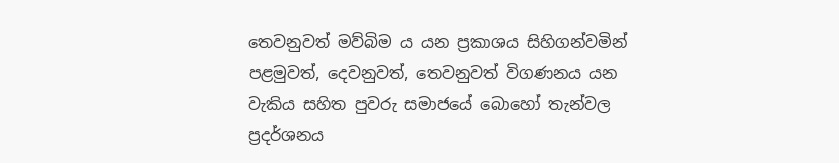තෙවනුවත් මව්බිම ය යන ප්‍රකාශය සිහිගන්වමින් පළමුවත්, දෙවනුවත්, තෙවනුවත් විගණනය යන වැකිය සහිත පුවරු සමාජයේ බොහෝ තැන්වල ප්‍රදර්ශනය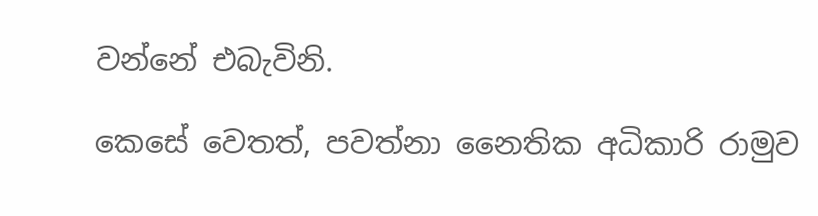වන්නේ එබැවිනි.

කෙසේ වෙතත්, පවත්නා නෛතික අධිකාරි රාමුව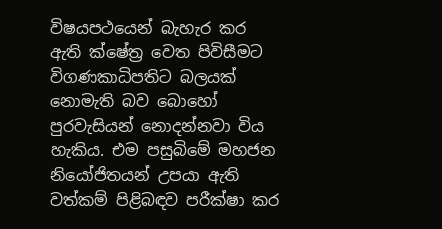විෂයපථයෙන් බැහැර කර ඇති ක්ෂේත්‍ර වෙත පිවිසීමට විගණකාධිපතිට බලයක් නොමැති බව බොහෝ පුරවැසියන් නොදන්නවා විය හැකිය. එම පසුබිමේ මහජන නියෝජිතයන් උපයා ඇති වත්කම් පිළිබඳව පරීක්ෂා කර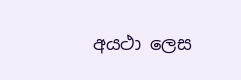අයථා ලෙස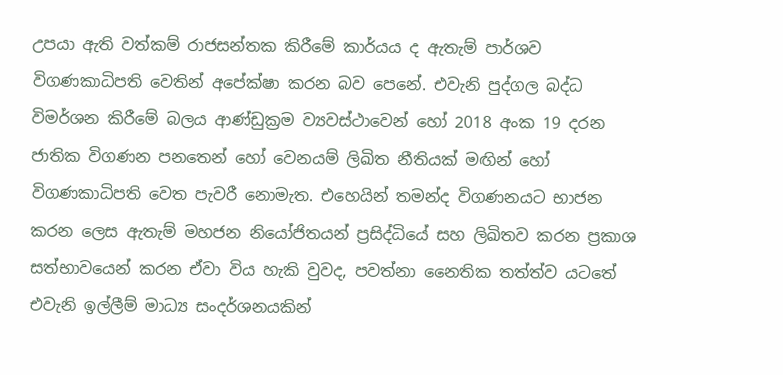උපයා ඇති වත්කම් රාජසන්තක කිරීමේ කාර්යය ද ඇතැම් පාර්ශව විගණකාධිපති වෙතින් අපේක්ෂා කරන බව පෙනේ. එවැනි පුද්ගල බද්ධ විමර්ශන කිරීමේ බලය ආණ්ඩුක්‍රම ව්‍යවස්ථාවෙන් හෝ 2018 අංක 19 දරන ජාතික විගණන පනතෙන් හෝ වෙනයම් ලිඛිත නීතියක් මඟින් හෝ විගණකාධිපති වෙත පැවරී නොමැත. එහෙයින් තමන්ද විගණනයට භාජන කරන ලෙස ඇතැම් මහජන නියෝජිතයන් ප්‍රසිද්ධියේ සහ ලිඛිතව කරන ප්‍රකාශ සත්භාවයෙන් කරන ඒවා විය හැකි වුවද, පවත්නා නෛතික තත්ත්ව යටතේ එවැනි ඉල්ලීම් මාධ්‍ය සංදර්ශනයකින්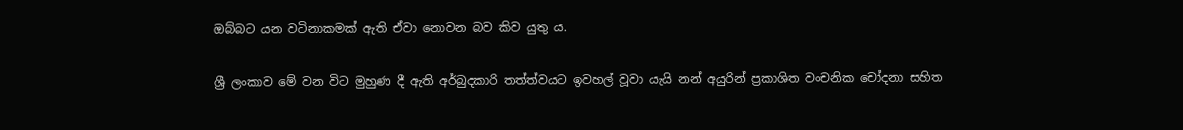ඔබ්බට යන වටිනාකමක් ඇති ඒවා නොවන බව කිව යුතු ය.

ශ්‍රී ලංකාව මේ වන විට මුහුණ දී ඇති අර්බුදකාරි තත්ත්වයට ඉවහල් වූවා යැයි නන් අයුරින් ප්‍රකාශිත වංචනික චෝදනා සහිත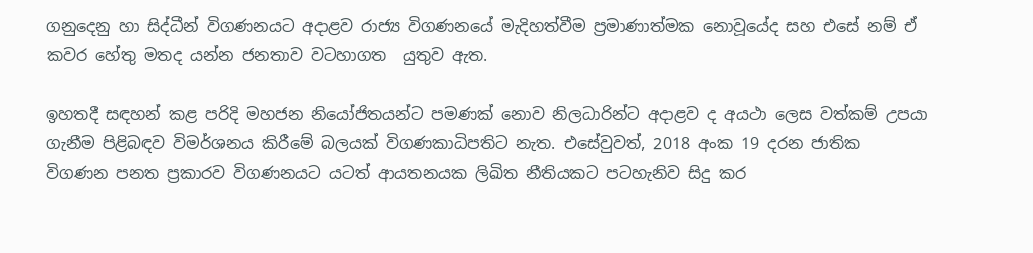ගනුදෙනු හා සිද්ධීන් විගණනයට අදාළව රාජ්‍ය විගණනයේ මැදිහත්වීම ප්‍රමාණාත්මක නොවූයේද සහ එසේ නම් ඒ කවර හේතු මතද යන්න ජනතාව වටහාගත  යුතුව ඇත.

ඉහතදී සඳහන් කළ පරිදි මහජන නියෝජිතයන්ට පමණක් නොව නිලධාරින්ට අදාළව ද අයථා ලෙස වත්කම් උපයා ගැනීම පිළිබඳව විමර්ශනය කිරීමේ බලයක් විගණකාධිපතිට නැත. එසේවුවත්, 2018 අංක 19 දරන ජාතික විගණන පනත ප්‍රකාරව විගණනයට යටත් ආයතනයක ලිඛිත නීතියකට පටහැනිව සිදු කර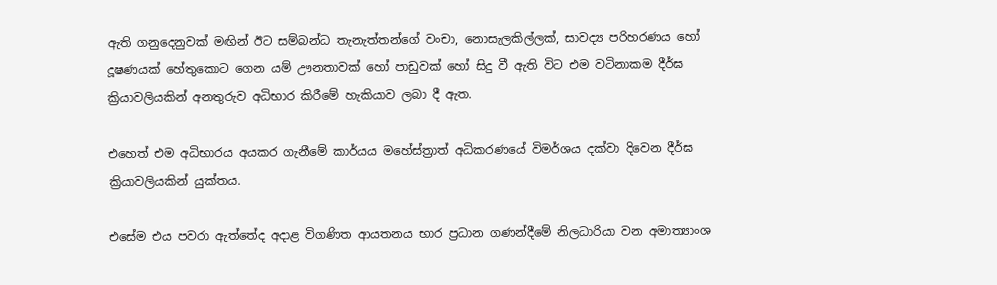ඇති ගනුදෙනුවක් මඟින් ඊට සම්බන්ධ තැනැත්තන්ගේ වංචා, නොසැලකිල්ලක්, සාවද්‍ය පරිහරණය හෝ දූෂණයක් හේතුකොට ගෙන යම් ඌනතාවක් හෝ පාඩුවක් හෝ සිදු වී ඇති විට එම වටිනාකම දීර්ඝ ක්‍රියාවලියකින් අනතුරුව අධිභාර කිරීමේ හැකියාව ලබා දී ඇත.

එහෙත් එම අධිභාරය අයකර ගැනීමේ කාර්යය මහේස්ත්‍රාත් අධිකරණයේ විමර්ශය දක්වා දිවෙන දීර්ඝ ක්‍රියාවලියකින් යුක්තය.

එසේම එය පවරා ඇත්තේද අදාළ විගණිත ආයතනය භාර ප්‍රධාන ගණන්දීමේ නිලධාරියා වන අමාත්‍යාංශ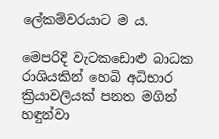ලේකම්වරයාට ම ය.

මෙපරිදි වැටකඩොළු බාධක රාශියකින් හෙබි අධිභාර ක්‍රියාවලියක් පනත මගින් හඳුන්වා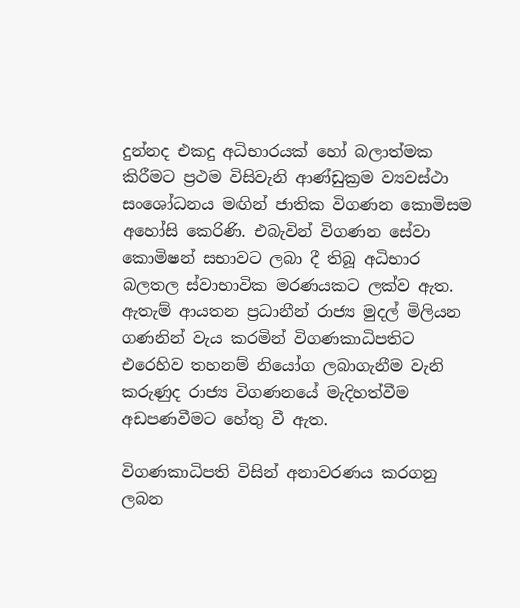දුන්නද එකදු අධිභාරයක් හෝ බලාත්මක කිරීමට ප්‍රථම විසිවැනි ආණ්ඩුක්‍රම ව්‍යවස්ථා සංශෝධනය මඟින් ජාතික විගණන කොමිසම අහෝසි කෙරිණි. එබැවින් විගණන සේවා කොමිෂන් සභාවට ලබා දී තිබූ අධිභාර බලතල ස්වාභාවික මරණයකට ලක්ව ඇත. ඇතැම් ආයතන ප්‍රධානීන් රාජ්‍ය මුදල් මිලියන ගණනින් වැය කරමින් විගණකාධිපතිට එරෙහිව තහනම් නියෝග ලබාගැනීම වැනි කරුණුද රාජ්‍ය විගණනයේ මැදිහත්වීම අඩපණවීමට හේතු වී ඇත.

විගණකාධිපති විසින් අනාවරණය කරගනු ලබන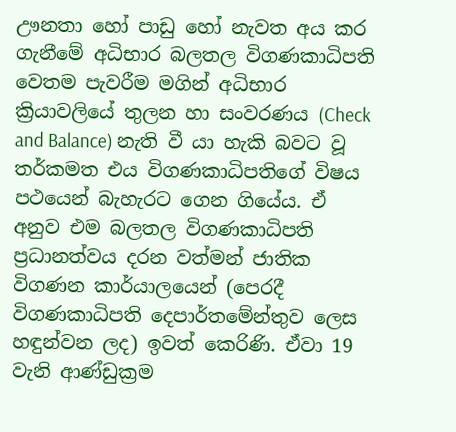ඌනතා හෝ පාඩු හෝ නැවත අය කර ගැනීමේ අධිභාර බලතල විගණකාධිපති වෙතම පැවරීම මගින් අධිභාර ක්‍රියාවලියේ තුලන හා සංවරණය (Check and Balance) නැති වී යා හැකි බවට වූ තර්කමත එය විගණකාධිපතිගේ විෂය පථයෙන් බැහැරට ගෙන ගියේය. ඒ අනුව එම බලතල විගණකාධිපති ප්‍රධානත්වය දරන වත්මන් ජාතික විගණන කාර්යාලයෙන් (පෙරදී විගණකාධිපති දෙපාර්තමේන්තුව ලෙස හඳුන්වන ලද) ඉවත් කෙරිණි. ඒවා 19 වැනි ආණ්ඩුක්‍රම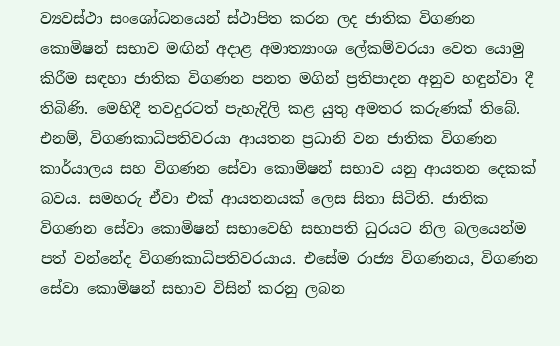ව්‍යවස්ථා සංශෝධනයෙන් ස්ථාපිත කරන ලද ජාතික විගණන කොමිෂන් සභාව මඟින් අදාළ අමාත්‍යාංශ ලේකම්වරයා වෙත යොමු කිරීම සඳහා ජාතික විගණන පනත මගින් ප්‍රතිපාදන අනුව හඳුන්වා දී තිබිණි. මෙහිදී තවදුරටත් පැහැදිලි කළ යුතු අමතර කරුණක් තිබේ. එනම්, විගණකාධිපතිවරයා ආයතන ප්‍රධානි වන ජාතික විගණන කාර්යාලය සහ විගණන සේවා කොමිෂන් සභාව යනු ආයතන දෙකක් බවය. සමහරු ඒවා එක් ආයතනයක් ලෙස සිතා සිටිති. ජාතික විගණන සේවා කොමිෂන් සභාවෙහි සභාපති ධුරයට නිල බලයෙන්ම පත් වන්නේද විගණකාධිපතිවරයාය. එසේම රාජ්‍ය විගණනය, විගණන සේවා කොමිෂන් සභාව විසින් කරනු ලබන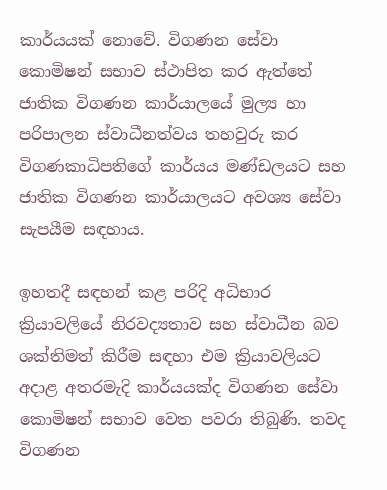කාර්යයක් නොවේ. විගණන සේවා කොමිෂන් සභාව ස්ථාපිත කර ඇත්තේ ජාතික විගණන කාර්යාලයේ මුල්‍ය හා පරිපාලන ස්වාධීනත්වය තහවුරු කර විගණකාධිපතිගේ කාර්යය මණ්ඩලයට සහ ජාතික විගණන කාර්යාලයට අවශ්‍ය සේවා සැපයීම සඳහාය.

ඉහතදී සඳහන් කළ පරිදි අධිභාර ක්‍රියාවලියේ නිරවද්‍යතාව සහ ස්වාධීන බව ශක්තිමත් කිරීම සඳහා එම ක්‍රියාවලියට අදාළ අතරමැදි කාර්යයක්ද විගණන සේවා කොමිෂන් සභාව වෙත පවරා තිබුණි. තවද විගණන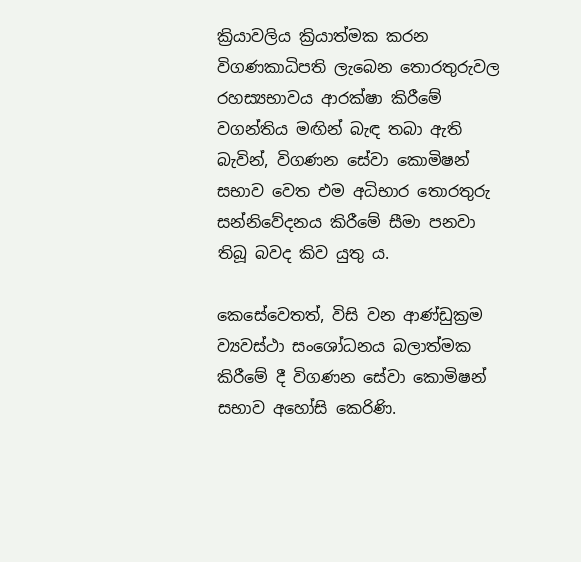ක්‍රියාවලිය ක්‍රියාත්මක කරන විගණකාධිපති ලැබෙන තොරතුරුවල රහස්‍යභාවය ආරක්ෂා කිරීමේ වගන්තිය මඟින් බැඳ තබා ඇති බැවින්, විගණන සේවා කොමිෂන් සභාව වෙත එම අධිභාර තොරතුරු සන්නිවේදනය කිරීමේ සීමා පනවා තිබූ බවද කිව යුතු ය.

කෙසේවෙතත්, විසි වන ආණ්ඩුක්‍රම ව්‍යවස්ථා සංශෝධනය බලාත්මක කිරීමේ දී විගණන සේවා කොමිෂන් සභාව අහෝසි කෙරිණි.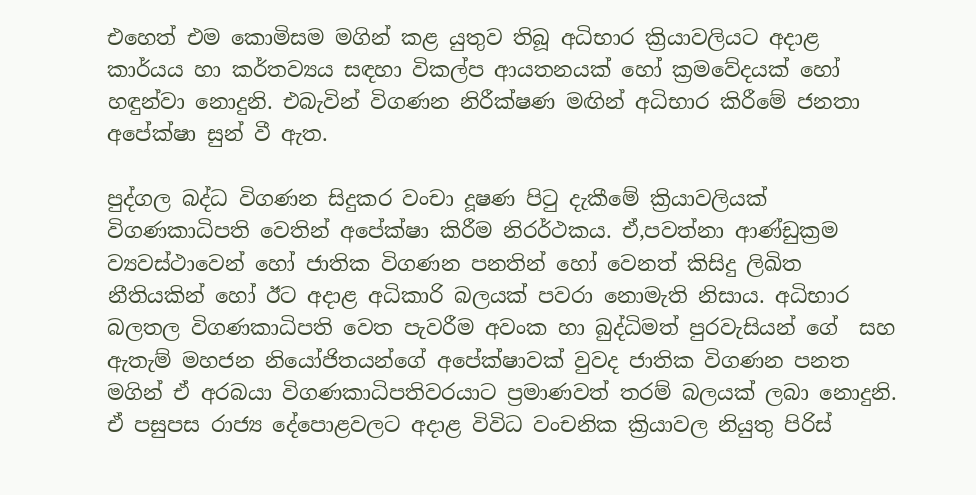එහෙත් එම කොමිසම මගින් කළ යුතුව තිබූ අධිභාර ක්‍රියාවලියට අදාළ කාර්යය හා කර්තව්‍යය සඳහා විකල්ප ආයතනයක් හෝ ක්‍රමවේදයක් හෝ හඳුන්වා නොදුනි. එබැවින් විගණන නිරීක්ෂණ මඟින් අධිභාර කිරීමේ ජනතා අපේක්ෂා සුන් වී ඇත.

පුද්ගල බද්ධ විගණන සිදුකර වංචා දූෂණ පිටු දැකීමේ ක්‍රියාවලියක් විගණකාධිපති වෙතින් අපේක්ෂා කිරීම නිරර්ථකය. ඒ,පවත්නා ආණ්ඩුක්‍රම ව්‍යවස්ථාවෙන් හෝ ජාතික විගණන පනතින් හෝ වෙනත් කිසිදු ලිඛිත නීතියකින් හෝ ඊට අදාළ අධිකාරි බලයක් පවරා නොමැති නිසාය. අධිභාර බලතල විගණකාධිපති වෙත පැවරීම අවංක හා බුද්ධිමත් පුරවැසියන් ගේ  සහ ඇතැම් මහජන නියෝජිතයන්ගේ අපේක්ෂාවක් වුවද ජාතික විගණන පනත මගින් ඒ අරබයා විගණකාධිපතිවරයාට ප්‍රමාණවත් තරම් බලයක් ලබා නොදුනි. ඒ පසුපස රාජ්‍ය දේපොළවලට අදාළ විවිධ වංචනික ක්‍රියාවල නියුතු පිරිස්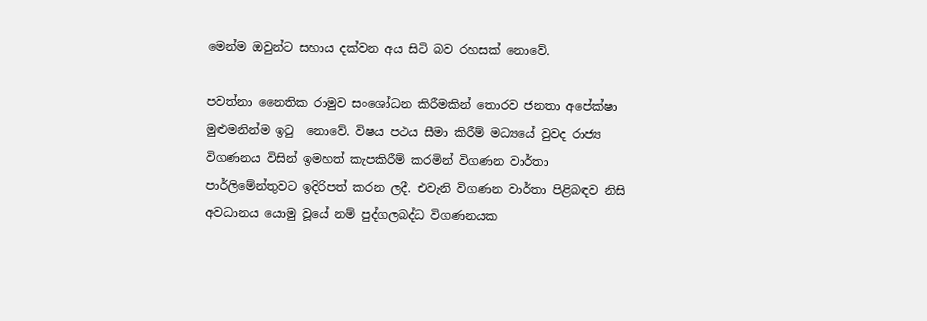මෙන්ම ඔවුන්ට සහාය දක්වන අය සිටි බව රහසක් නොවේ.

පවත්නා නෛතික රාමුව සංශෝධන කිරීමකින් තොරව ජනතා අපේක්ෂා මුළුමනින්ම ඉටු  නොවේ. විෂය පථය සීමා කිරීම් මධ්‍යයේ වුවද රාජ්‍ය විගණනය විසින් ඉමහත් කැපකිරීම් කරමින් විගණන වාර්තා පාර්ලිමේන්තුවට ඉදිරිපත් කරන ලදී. එවැනි විගණන වාර්තා පිළිබඳව නිසි අවධානය යොමු වූයේ නම් පුද්ගලබද්ධ විගණනයක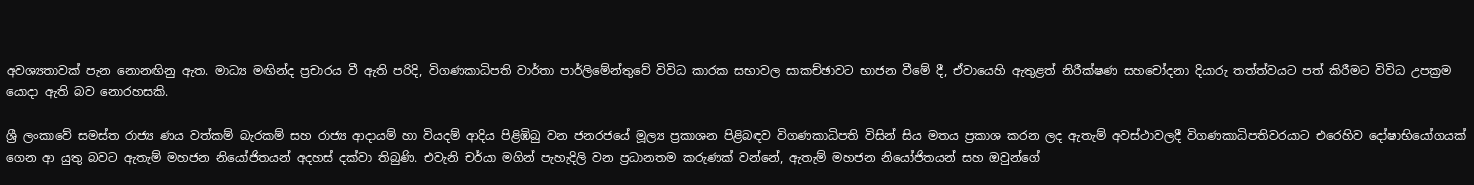අවශ්‍යතාවක් පැන නොනඟිනු ඇත. මාධ්‍ය මඟින්ද ප්‍රචාරය වී ඇති පරිදි, විගණකාධිපති වාර්තා පාර්ලිමේන්තුවේ විවිධ කාරක සභාවල සාකච්ඡාවට භාජන වීමේ දී, ඒවායෙහි ඇතුළත් නිරීක්ෂණ සහචෝදනා දියාරු තත්ත්වයට පත් කිරීමට විවිධ උපක්‍රම යොදා ඇති බව නොරහසකි.

ශ්‍රී ලංකාවේ සමස්ත රාජ්‍ය ණය වත්කම් බැරකම් සහ රාජ්‍ය ආදායම් හා වියදම් ආදිය පිළිඹිබු වන ජනරජයේ මූල්‍ය ප්‍රකාශන පිළිබඳව විගණකාධිපති විසින් සිය මතය ප්‍රකාශ කරන ලද ඇතැම් අවස්ථාවලදී විගණකාධිපතිවරයාට එරෙහිව දෝෂාභියෝගයක් ගෙන ආ යුතු බවට ඇතැම් මහජන නියෝජිතයන් අදහස් දක්වා තිබුණි. එවැනි චර්යා මගින් පැහැදිලි වන ප්‍රධානතම කරුණක් වන්නේ, ඇතැම් මහජන නියෝජිතයන් සහ ඔවුන්ගේ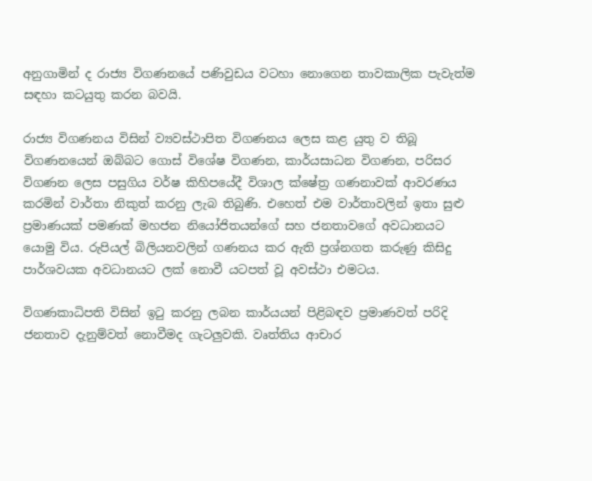අනුගාමින් ද රාජ්‍ය විගණනයේ පණිවුඩය වටහා නොගෙන තාවකාලික පැවැත්ම සඳහා කටයුතු කරන බවයි.

රාජ්‍ය විගණනය විසින් ව්‍යවස්ථාපිත විගණනය ලෙස කළ යුතු ව තිබූ විගණනයෙන් ඔබ්බට ගොස් විශේෂ විගණන, කාර්යසාධන විගණන, පරිසර විගණන ලෙස පසුගිය වර්ෂ කිහිපයේදී විශාල ක්ෂේත්‍ර ගණනාවක් ආවරණය කරමින් වාර්තා නිකුත් කරනු ලැබ තිබුණි. එහෙත් එම වාර්තාවලින් ඉතා සුළු ප්‍රමාණයක් පමණක් මහජන නියෝජිතයන්ගේ සහ ජනතාවගේ අවධානයට යොමු විය. රුපියල් බිලියනවලින් ගණනය කර ඇති ප්‍රශ්නගත කරුණු කිසිදු පාර්ශවයක අවධානයට ලක් නොවී යටපත් වූ අවස්ථා එමටය.

විගණකාධිපති විසින් ඉටු කරනු ලබන කාර්යයන් පිළිබඳව ප්‍රමාණවත් පරිදි ජනතාව දැනුම්වත් නොවීමද ගැටලු‍වකි. වෘත්තිය ආචාර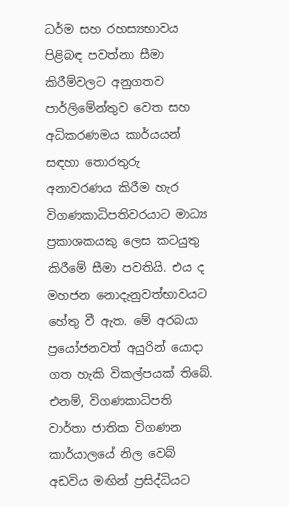ධර්ම සහ රහස්‍යභාවය පිළිබඳ පවත්නා සීමා කිරීම්වලට අනුගතව පාර්ලිමේන්තුව වෙත සහ අධිකරණමය කාර්යයන් සඳහා තොරතුරු අනාවරණය කිරීම හැර විගණකාධිපතිවරයාට මාධ්‍ය ප්‍රකාශකයකු ලෙස කටයුතු කිරීමේ සීමා පවතියි. එය ද මහජන නොදැනුවත්භාවයට හේතු වී ඇත. මේ අරබයා ප්‍රයෝජනවත් අයුරින් යොදා ගත හැකි විකල්පයක් තිබේ. එනම්, විගණකාධිපති වාර්තා ජාතික විගණන කාර්යාලයේ නිල වෙබ් අඩවිය මඟින් ප්‍රසිද්ධියට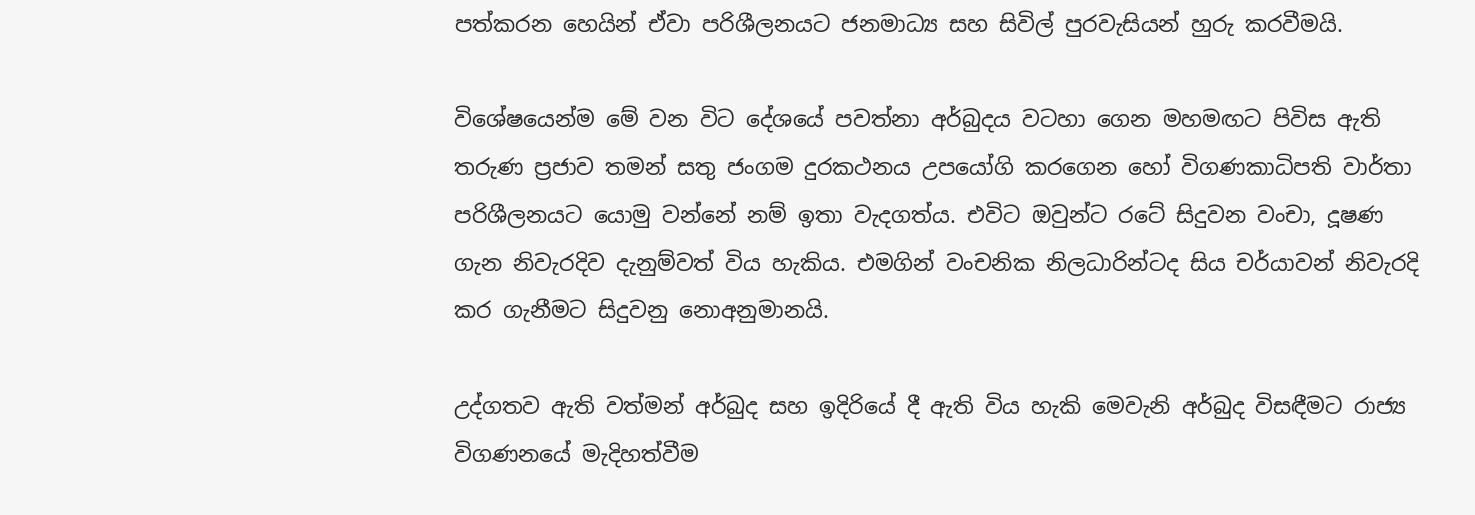පත්කරන හෙයින් ඒවා පරිශීලනයට ජනමාධ්‍ය සහ සිවිල් පුරවැසියන් හුරු කරවීමයි.

විශේෂයෙන්ම මේ වන විට දේශයේ පවත්නා අර්බුදය වටහා ගෙන මහමඟට පිවිස ඇති තරුණ ප්‍රජාව තමන් සතු ජංගම දුරකථනය උපයෝගි කරගෙන හෝ විගණකාධිපති වාර්තා පරිශීලනයට යොමු වන්නේ නම් ඉතා වැදගත්ය. එවිට ඔවුන්ට රටේ සිදුවන වංචා, දූෂණ ගැන නිවැරදිව දැනුම්වත් විය හැකිය. එමගින් වංචනික නිලධාරින්ටද සිය චර්යාවන් නිවැරදි කර ගැනීමට සිදුවනු නොඅනුමානයි.

උද්ගතව ඇති වත්මන් අර්බුද සහ ඉදිරියේ දී ඇති විය හැකි මෙවැනි අර්බුද විසඳීමට රාජ්‍ය විගණනයේ මැදිහත්වීම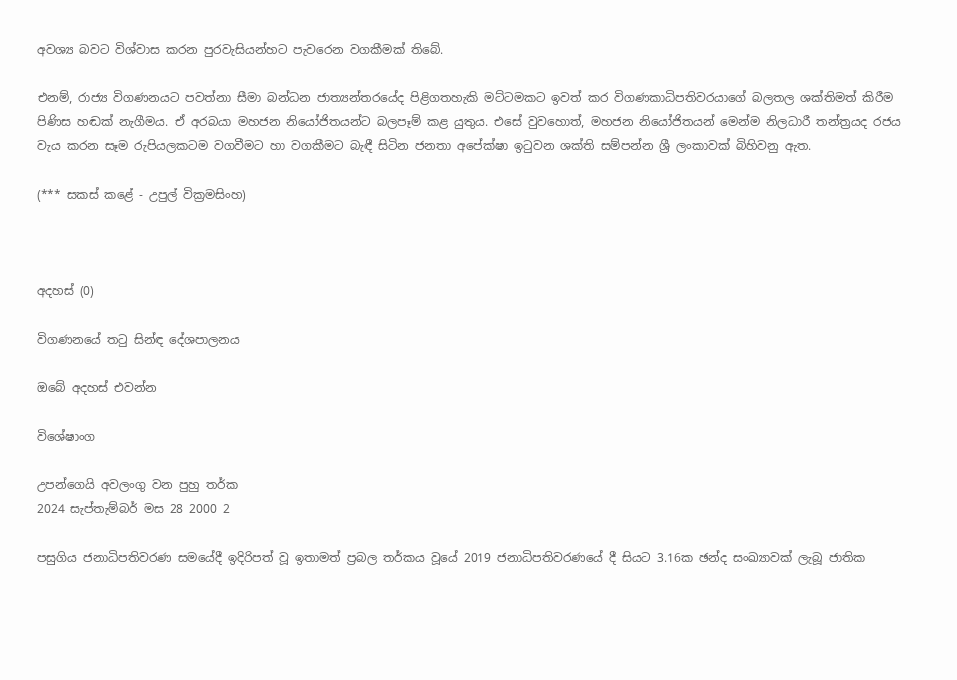අවශ්‍ය බවට විශ්වාස කරන පුරවැසියන්හට පැවරෙන වගකීමක් තිබේ.

එනම්, රාජ්‍ය විගණනයට පවත්නා සීමා බන්ධන ජාත්‍යන්තරයේද පිළිගතහැකි මට්ටමකට ඉවත් කර විගණකාධිපතිවරයාගේ බලතල ශක්තිමත් කිරීම පිණිස හඬක් නැගීමය. ඒ අරබයා මහජන නියෝජිතයන්ට බලපෑම් කළ යුතුය. එසේ වුවහොත්, මහජන නියෝජිතයන් මෙන්ම නිලධාරී තන්ත්‍රයද රජය වැය කරන සෑම රුපියලකටම වගවීමට හා වගකීමට බැඳී සිටින ජනතා අපේක්ෂා ඉටුවන ශක්ති සම්පන්න ශ්‍රී ලංකාවක් බිහිවනු ඇත.

(*** සකස් කළේ - උපුල් වික්‍රමසිංහ)



අදහස් (0)

විගණනයේ තටු සින්ඳ දේශපාලනය

ඔබේ අදහස් එවන්න

විශේෂාංග

උපන්ගෙයි අවලංගු වන පුහු තර්ක
2024 සැප්තැම්බර් මස 28 2000 2

පසුගිය ජනාධිපතිවරණ සමයේදී ඉදිරිපත් වූ ඉතාමත් ප්‍රබල තර්කය වූයේ 2019 ජනාධිපතිවරණයේ දී සියට 3.16ක ඡන්ද සංඛ්‍යාවක් ලැබූ ජාතික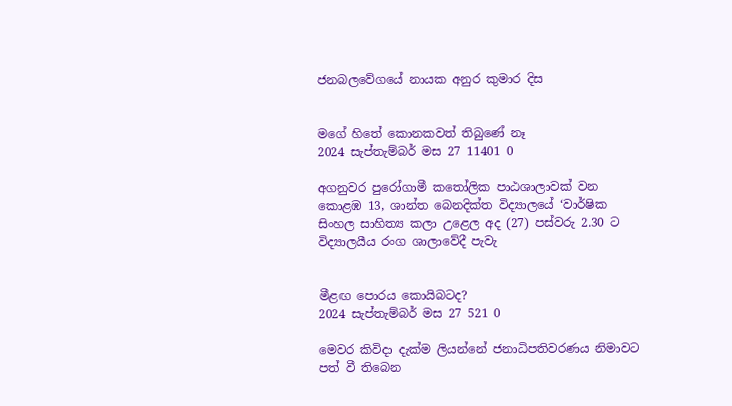ජනබලවේගයේ නායක අනුර කුමාර දිස


මගේ හිතේ කොනකවත් තිබුණේ නෑ
2024 සැප්තැම්බර් මස 27 11401 0

අගනුවර පුරෝගාමී කතෝලික පාඨශාලාවක් වන කොළඹ 13, ශාන්ත බෙනදික්ත විද්‍යාලයේ ‘වාර්ෂික සිංහල සාහිත්‍ය කලා උළෙල අද (27) පස්වරු 2.30 ට විද්‍යාලයීය රංග ශාලාවේදී පැවැ


මීළඟ පොරය කොයිබටද?
2024 සැප්තැම්බර් මස 27 521 0

මෙවර කිවිදා දැක්ම ලියන්නේ ජනාධිපතිවරණය නිමාවට පත් වී තිබෙන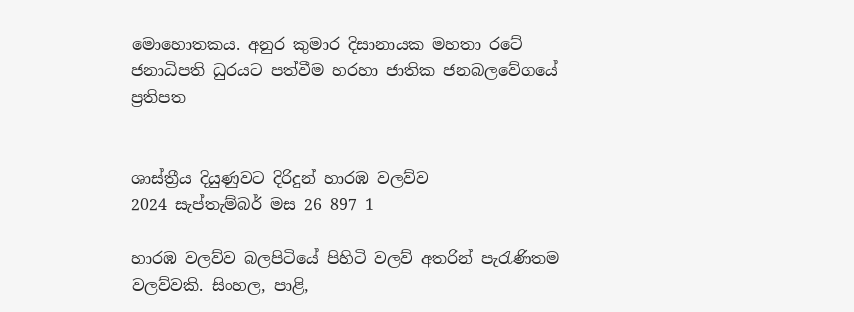මොහොතකය. අනුර කුමාර දිසානායක මහතා රටේ ජනාධිපති ධුරයට පත්වීම හරහා ජාතික ජනබලවේගයේ ප්‍රතිපත


ශාස්ත්‍රීය දියුණුවට දිරිදුන් හාරඹ වලව්ව
2024 සැප්තැම්බර් මස 26 897 1

හාරඹ වලව්ව බලපිටියේ පිහිටි වලව් අතරින් පැරැණිතම වලව්වකි. සිංහල, පාළි,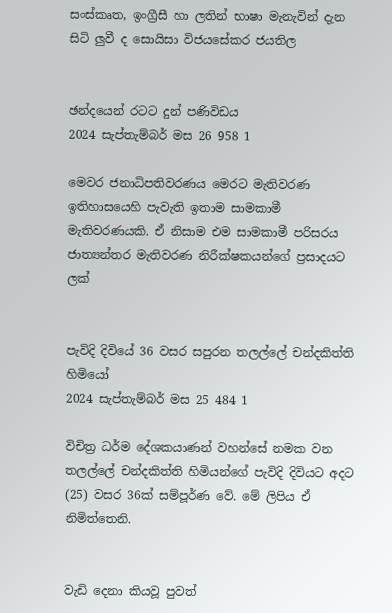සංස්කෘත, ඉංග්‍රීසී හා ලතින් භාෂා මැනැවින් දැන සිටි ලු‍වී ද සොයිසා විජයසේකර ජයතිල


ඡන්දයෙන් රටට දුන් පණිවිඩය
2024 සැප්තැම්බර් මස 26 958 1

මෙවර ජනාධිපතිවරණය මෙරට මැතිවරණ ඉතිහාසයෙහි පැවැති ඉතාම සාමකාමී මැතිවරණයකි. ඒ නිසාම එම සාමකාමී පරිසරය ජාත්‍යන්තර මැතිවරණ නිරීක්ෂකයන්ගේ ප්‍රසාදයට ලක්


පැවිදි දිවියේ 36 වසර සපුරන තලල්ලේ චන්දකිත්ති හිමියෝ
2024 සැප්තැම්බර් මස 25 484 1

විචිත්‍ර ධර්ම දේශකයාණන් වහන්සේ නමක වන තලල්ලේ චන්දකිත්ති හිමියන්ගේ පැවිදි දිවියට අදට (25) වසර 36ක් සම්පූර්ණ වේ. මේ ලිපිය ඒ නිමිත්තෙනි.


වැඩි දෙනා කියවූ පුවත්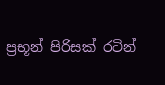ප්‍රභූන් පිරිසක් රටින්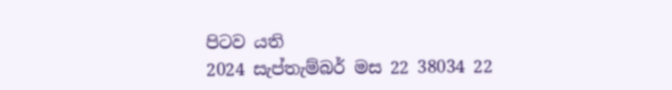පිටව යති
2024 සැප්තැම්බර් මස 22 38034 22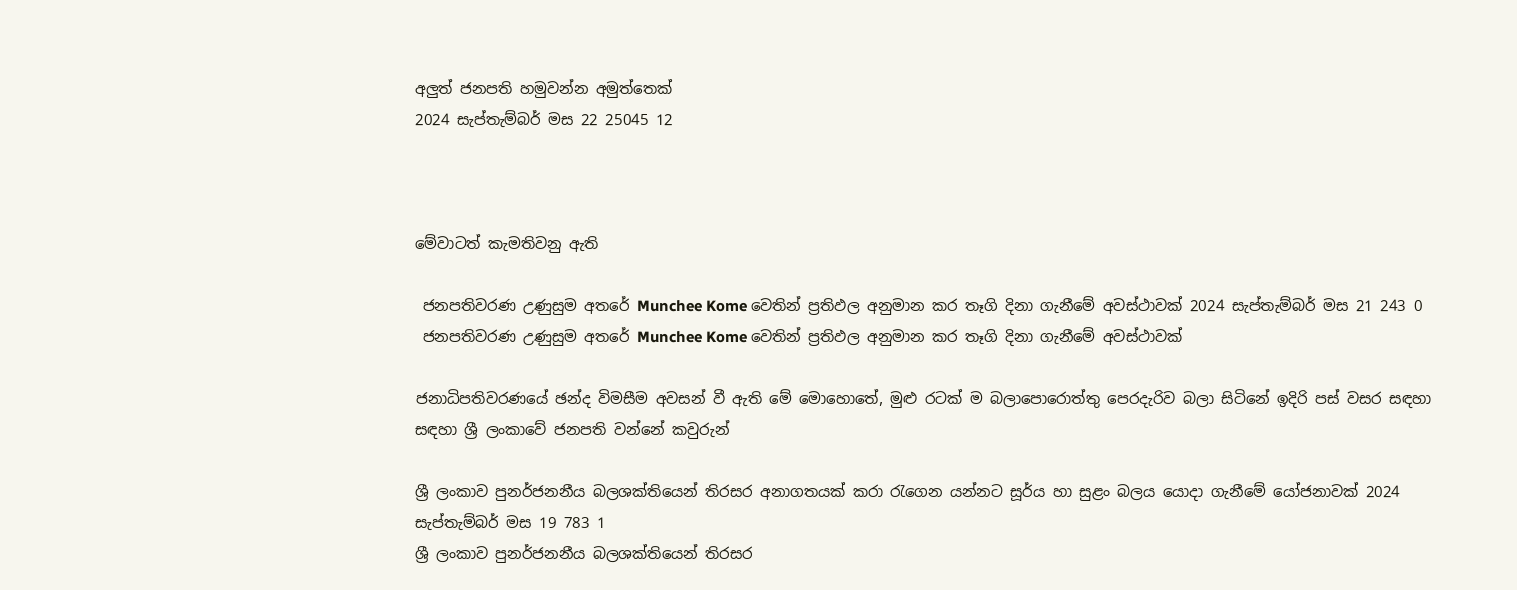අලුත් ජනපති හමුවන්න අමුත්තෙක්
2024 සැප්තැම්බර් මස 22 25045 12



මේවාටත් කැමතිවනු ඇති

 ජනපතිවරණ උණුසුම අතරේ Munchee Kome වෙතින් ප්‍රතිඵල අනුමාන කර තෑගි දිනා ගැනීමේ අවස්ථාවක් 2024 සැප්තැම්බර් මස 21 243 0
 ජනපතිවරණ උණුසුම අතරේ Munchee Kome වෙතින් ප්‍රතිඵල අනුමාන කර තෑගි දිනා ගැනීමේ අවස්ථාවක්

ජනාධිපතිවරණයේ ඡන්ද විමසීම අවසන් වී ඇති මේ මොහොතේ, මුළු රටක් ම බලාපොරොත්තු පෙරදැරිව බලා සිටිනේ ඉදිරි පස් වසර සඳහා සඳහා ශ්‍රී ලංකාවේ ජනපති වන්නේ කවුරුන්

ශ්‍රී ලංකාව පුනර්ජනනීය බලශක්තියෙන් තිරසර අනාගතයක් කරා රැගෙන යන්නට සූර්ය හා සුළං බලය යොදා ගැනීමේ යෝජනාවක් 2024 සැප්තැම්බර් මස 19 783 1
ශ්‍රී ලංකාව පුනර්ජනනීය බලශක්තියෙන් තිරසර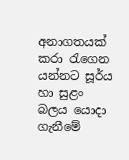අනාගතයක් කරා රැගෙන යන්නට සූර්ය හා සුළං බලය යොදා ගැනීමේ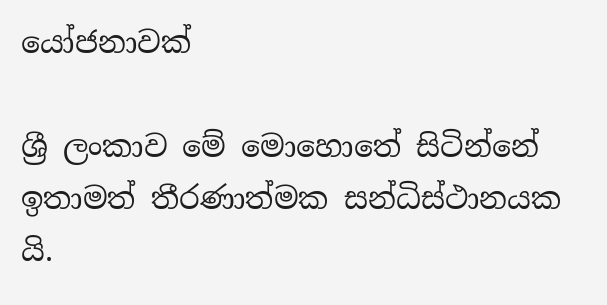යෝජනාවක්

ශ්‍රී ලංකාව මේ මොහොතේ සිටින්නේ ඉතාමත් තීරණාත්මක සන්ධිස්ථානයක යි.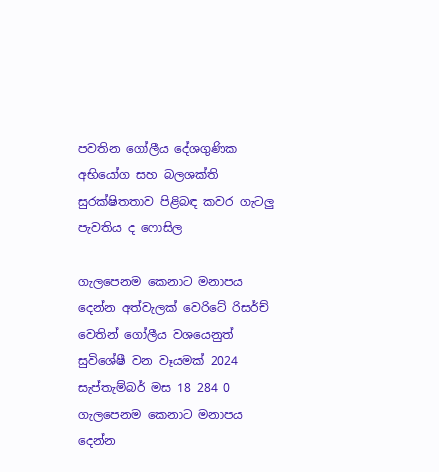පවතින ගෝලීය දේශගුණික අභියෝග සහ බලශක්ති සුරක්ෂිතතාව පිළිබඳ කවර ගැටලු පැවතිය ද ෆොසිල

ගැලපෙනම කෙනාට මනාපය දෙන්න අත්වැලක් වෙරිටේ රිසර්ච් වෙතින් ගෝලීය වශයෙනුත් සුවිශේෂී වන වෑයමක් 2024 සැප්තැම්බර් මස 18 284 0
ගැලපෙනම කෙනාට මනාපය දෙන්න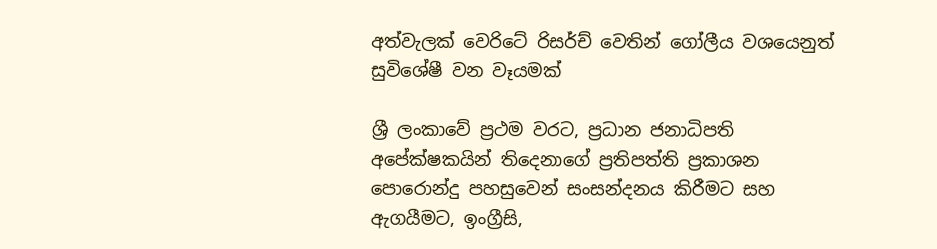අත්වැලක් වෙරිටේ රිසර්ච් වෙතින් ගෝලීය වශයෙනුත් සුවිශේෂී වන වෑයමක්

ශ්‍රී ලංකාවේ ප්‍රථම වරට, ප්‍රධාන ජනාධිපති අපේක්ෂකයින් තිදෙනාගේ ප්‍රතිපත්ති ප්‍රකාශන පොරොන්දු පහසුවෙන් සංසන්දනය කිරීමට සහ ඇගයීමට, ඉංග්‍රීසි,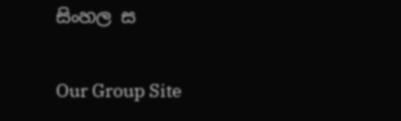සිංහල ස

Our Group Site